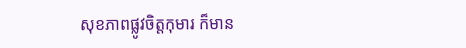សុខភាពផ្លូវចិត្តកុមារ ក៏មាន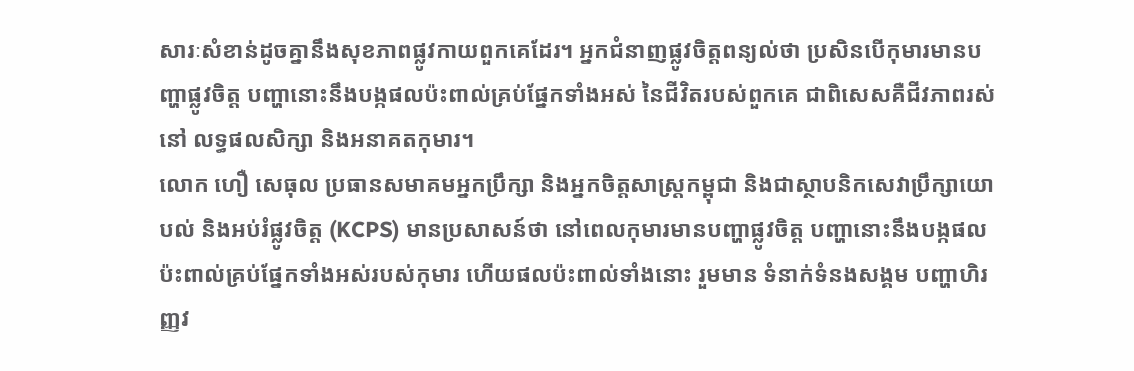សារៈសំខាន់ដូចគ្នានឹងសុខភាពផ្លូវកាយពួកគេដែរ។ អ្នកជំនាញផ្លូវចិត្តពន្យល់ថា ប្រសិនបើកុមារមានបញ្ហាផ្លូវចិត្ត បញ្ហានោះនឹងបង្កផលប៉ះពាល់គ្រប់ផ្នែកទាំងអស់ នៃជីវិតរបស់ពួកគេ ជាពិសេសគឺជីវភាពរស់នៅ លទ្ធផលសិក្សា និងអនាគតកុមារ។
លោក ហឿ សេធុល ប្រធានសមាគមអ្នកប្រឹក្សា និងអ្នកចិត្តសាស្រ្តកម្ពុជា និងជាស្ថាបនិកសេវាប្រឹក្សាយោបល់ និងអប់រំផ្លូវចិត្ត (KCPS) មានប្រសាសន៍ថា នៅពេលកុមារមានបញ្ហាផ្លូវចិត្ត បញ្ហានោះនឹងបង្កផលប៉ះពាល់គ្រប់ផ្នែកទាំងអស់របស់កុមារ ហើយផលប៉ះពាល់ទាំងនោះ រួមមាន ទំនាក់ទំនងសង្គម បញ្ហាហិរញ្ញវ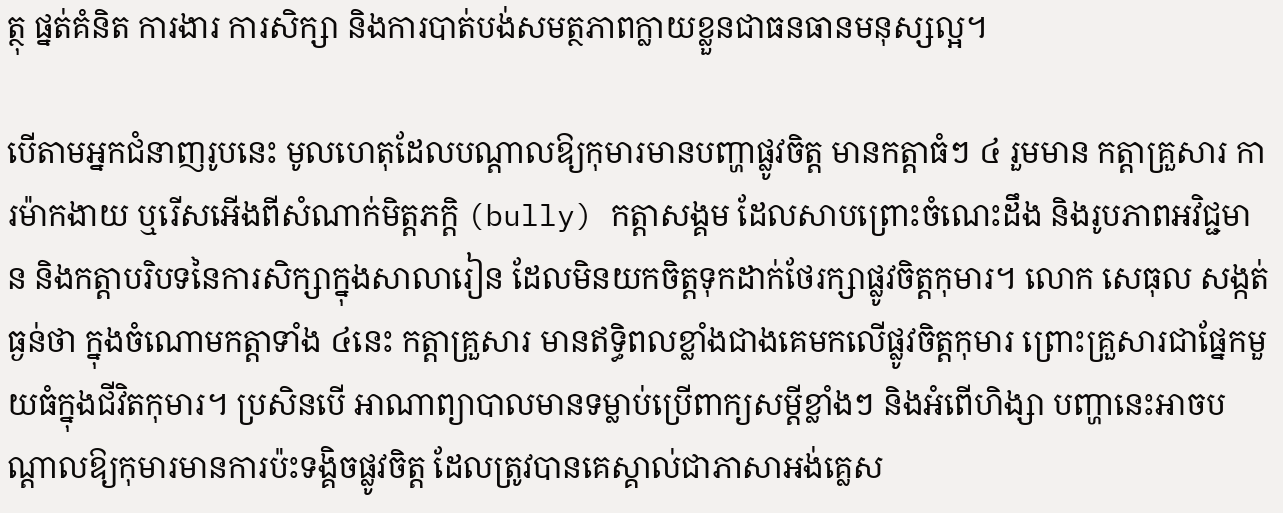ត្ថុ ផ្នត់គំនិត ការងារ ការសិក្សា និងការបាត់បង់សមត្ថភាពក្លាយខ្លួនជាធនធានមនុស្សល្អ។

បើតាមអ្នកជំនាញរូបនេះ មូលហេតុដែលបណ្ដាលឱ្យកុមារមានបញ្ហាផ្លូវចិត្ត មានកត្តាធំៗ ៤ រួមមាន កត្តាគ្រួសារ ការម៉ាកងាយ ឬរើសអើងពីសំណាក់មិត្តភក្តិ (bully) កត្តាសង្គម ដែលសាបព្រោះចំណេះដឹង និងរូបភាពអវិជ្ជមាន និងកត្តាបរិបទនៃការសិក្សាក្នុងសាលារៀន ដែលមិនយកចិត្តទុកដាក់ថែរក្សាផ្លូវចិត្តកុមារ។ លោក សេធុល សង្កត់ធ្ងន់ថា ក្នុងចំណោមកត្តាទាំង ៤នេះ កត្តាគ្រួសារ មានឥទ្ធិពលខ្លាំងជាងគេមកលើផ្លូវចិត្តកុមារ ព្រោះគ្រួសារជាផ្នែកមួយធំក្នុងជីវិតកុមារ។ ប្រសិនបើ អាណាព្យាបាលមានទម្លាប់ប្រើពាក្យសម្ដីខ្លាំងៗ និងអំពើហិង្សា បញ្ហានេះអាចបណ្ដាលឱ្យកុមារមានការប៉ះទង្គិចផ្លូវចិត្ត ដែលត្រូវបានគេស្គាល់ជាភាសាអង់គ្លេស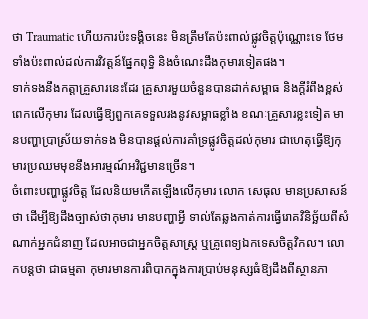ថា Traumatic ហើយការប៉ះទង្គិចនេះ មិនត្រឹមតែប៉ះពាល់ផ្លូវចិត្តប៉ុណ្ណោះទេ ថែមទាំងប៉ះពាល់ដល់ការវិវត្តន៍ផ្នែកពុទ្ធិ និងចំណេះដឹងកុមារទៀតផង។
ទាក់ទងនឹងកត្តាគ្រួសារនេះដែរ គ្រួសារមួយចំនួនបានដាក់សម្ពាធ និងក្តីរំពឹងខ្ពស់ពេកលើកុមារ ដែលធ្វើឱ្យពួកគេទទួលរងនូវសម្ពាធខ្លាំង ខណៈគ្រួសារខ្លះទៀត មានបញ្ហាប្រាស្រ័យទាក់ទង មិនបានផ្ដល់ការគាំទ្រផ្លូវចិត្តដល់កុមារ ជាហេតុធ្វើឱ្យកុមារប្រឈមមុខនឹងអារម្មណ៍អវិជ្ជមានច្រើន។
ចំពោះបញ្ហាផ្លូវចិត្ត ដែលនិយមកើតឡើងលើកុមារ លោក សេធុល មានប្រសាសន៍ថា ដើម្បីឱ្យដឹងច្បាស់ថាកុមារ មានបញ្ហាអ្វី ទាល់តែឆ្លងកាត់ការធ្វើរោគវិនិច្ឆ័យពីសំណាក់អ្នកជំនាញ ដែលអាចជាអ្នកចិត្តសាស្ត្រ ឬគ្រូពេទ្យឯកទេសចិត្តវិកល។ លោកបន្តថា ជាធម្មតា កុមារមានការពិបាកក្នុងការប្រាប់មនុស្សធំឱ្យដឹងពីស្ថានភា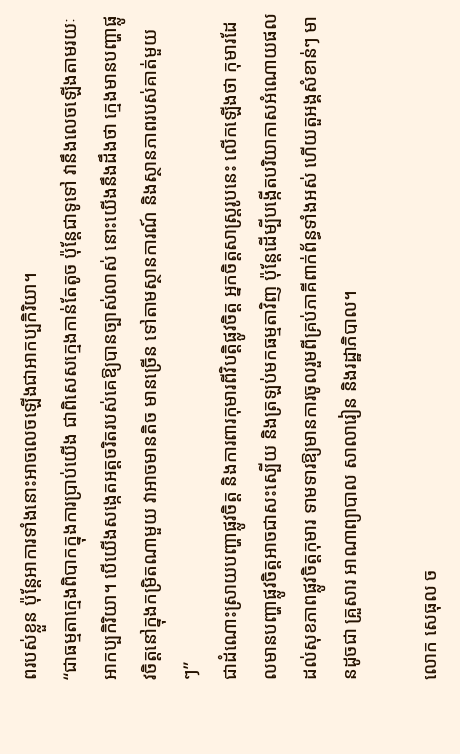ពរបស់ខ្លួន ប៉ុន្តែអាការទាំងនោះអាចលេចឡើងជាអាកប្បកិរិយា។
“ជាធម្មតាក្មេងពិបាកក្នុងការប្រាប់យើង ជាពិសេសក្មេងកាន់តែតូច ប៉ុន្តែជាទូទៅ វានឹងលេចឡើងតាមរយៈអាកប្បកិរិយា។ បើយើងសង្កេតអត្តចរិតរបស់គេឱ្យបានច្បាស់លាស់ នោះយើងនឹងដឹងថា ក្មេងមានបញ្ហាផ្លូវចិត្តនៅក្នុងកម្រិតណាមួយ វាអាចមានតិច មានច្រើន ទៅតាមស្ថានការណ៍ និងស្ថានភាពរបស់គាត់មួយៗ”
ជាដំណោះស្រាយបញ្ហាផ្លូវចិត្ត និងការពារកុមារពីវិបត្តិផ្លូវចិត្ត អ្នកចិត្តសាស្ត្ររូបនេះ លើកឡើងថា កុមារដែលមានបញ្ហាផ្លូវចិត្តអាចជាសះស្បើយ និងត្រឡប់មកធម្មតាវិញ ប៉ុន្តែដើម្បីបង្កើតបរិយាកាសអំណោយផលដល់សុខភាពផ្លូវចិត្តកុមារ ទាមទារឱ្យមានការចូលរួមពីគ្រប់ភាគីពាក់ព័ន្ធទាំងអស់ ហើយតួអង្គសំខាន់ៗ មានដូចជា គ្រួសារ អាណាព្យាបាល សាលារៀន និងរដ្ឋាភិបាល។

លោក សេធុល ច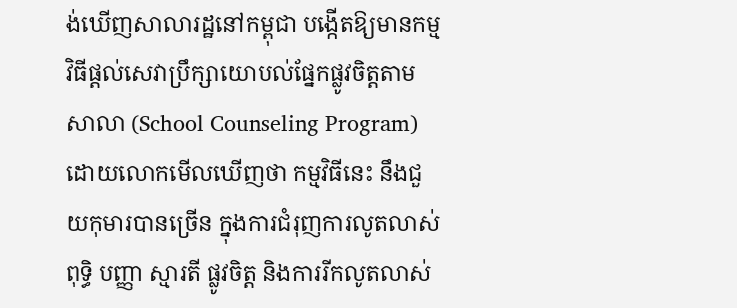ង់ឃើញសាលារដ្ឋនៅកម្ពុជា បង្កើតឱ្យមានកម្មវិធីផ្ដល់សេវាប្រឹក្សាយោបល់ផ្នែកផ្លូវចិត្តតាមសាលា (School Counseling Program) ដោយលោកមើលឃើញថា កម្មវិធីនេះ នឹងជួយកុមារបានច្រើន ក្នុងការជំរុញការលូតលាស់ពុទ្ធិ បញ្ញា ស្មារតី ផ្លូវចិត្ត និងការរីកលូតលាស់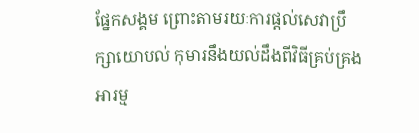ផ្នែកសង្គម ព្រោះតាមរយៈការផ្ដល់សេវាប្រឹក្សាយោបល់ កុមារនឹងយល់ដឹងពីវិធីគ្រប់គ្រងអារម្ម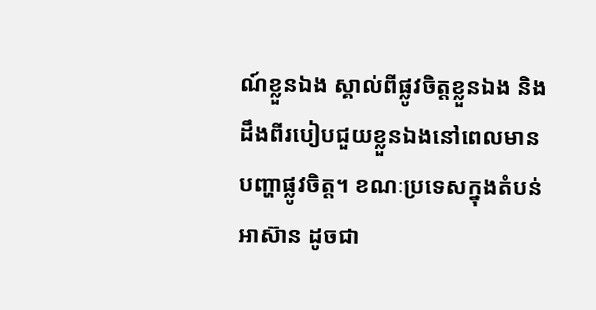ណ៍ខ្លួនឯង ស្គាល់ពីផ្លូវចិត្តខ្លួនឯង និងដឹងពីរបៀបជួយខ្លួនឯងនៅពេលមានបញ្ហាផ្លូវចិត្ត។ ខណៈប្រទេសក្នុងតំបន់អាស៊ាន ដូចជា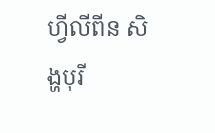ហ្វីលីពីន សិង្ហបុរី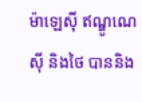ម៉ាឡេស៊ី ឥណ្ឌូណេស៊ី និងថៃ បាននិង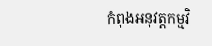កំពុងអនុវត្តកម្មវិ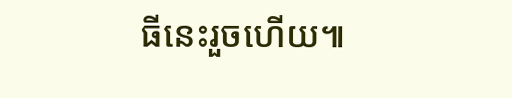ធីនេះរួចហើយ៕